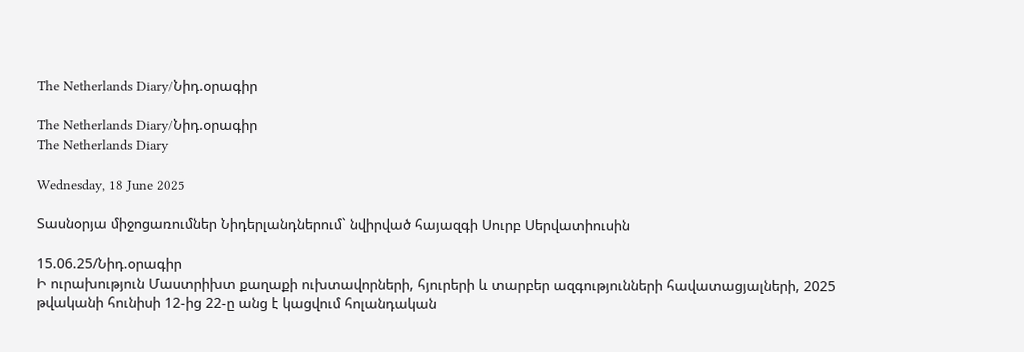The Netherlands Diary/Նիդ.օրագիր

The Netherlands Diary/Նիդ.օրագիր
The Netherlands Diary

Wednesday, 18 June 2025

Տասնօրյա միջոցառումներ Նիդերլանդներում` նվիրված հայազգի Սուրբ Սերվատիուսին

15.06.25/Նիդ.օրագիր
Ի ուրախություն Մաստրիխտ քաղաքի ուխտավորների, հյուրերի և տարբեր ազգությունների հավատացյալների, 2025 թվականի հունիսի 12-ից 22-ը անց է կացվում հոլանդական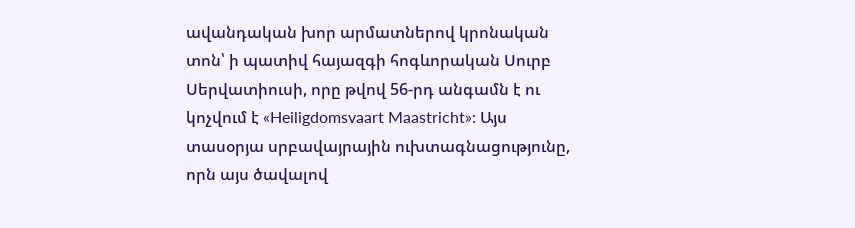ավանդական խոր արմատներով կրոնական տոն՝ ի պատիվ հայազգի հոգևորական Սուրբ Սերվատիուսի, որը թվով 56-րդ անգամն է ու կոչվում է «Heiligdomsvaart Maastricht»։ Այս տասօրյա սրբավայրային ուխտագնացությունը, որն այս ծավալով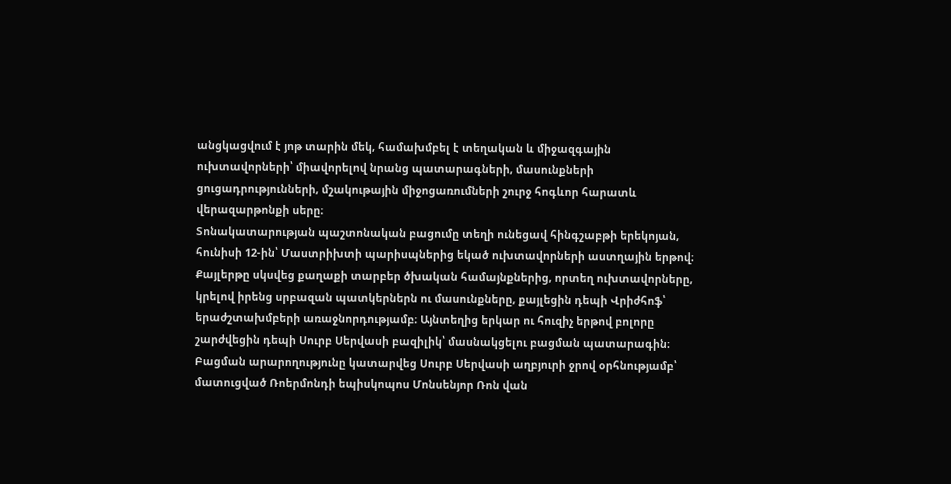անցկացվում է յոթ տարին մեկ, համախմբել է տեղական և միջազգային ուխտավորների՝ միավորելով նրանց պատարագների, մասունքների ցուցադրությունների, մշակութային միջոցառումների շուրջ հոգևոր հարատև վերազարթոնքի սերը։
Տոնակատարության պաշտոնական բացումը տեղի ունեցավ հինգշաբթի երեկոյան, հունիսի 12-ին՝ Մաստրիխտի պարիսպներից եկած ուխտավորների աստղային երթով։ Քայլերթը սկսվեց քաղաքի տարբեր ծխական համայնքներից, որտեղ ուխտավորները, կրելով իրենց սրբազան պատկերներն ու մասունքները, քայլեցին դեպի Վրիժհոֆ՝ երաժշտախմբերի առաջնորդությամբ։ Այնտեղից երկար ու հուզիչ երթով բոլորը շարժվեցին դեպի Սուրբ Սերվասի բազիլիկ՝ մասնակցելու բացման պատարագին։ Բացման արարողությունը կատարվեց Սուրբ Սերվասի աղբյուրի ջրով օրհնությամբ՝ մատուցված Ռոերմոնդի եպիսկոպոս Մոնսենյոր Ռոն վան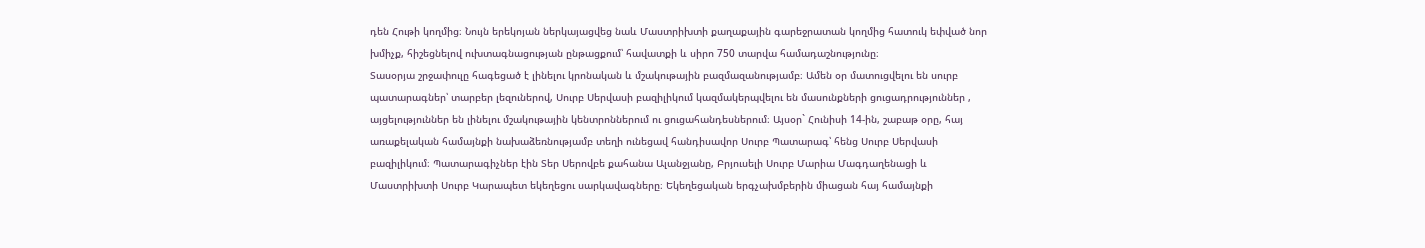դեն Հութի կողմից։ Նույն երեկոյան ներկայացվեց նաև Մաստրիխտի քաղաքային գարեջրատան կողմից հատուկ եփված նոր խմիչք, հիշեցնելով ուխտագնացության ընթացքում՝ հավատքի և սիրո 750 տարվա համադաշնությունը։
Տասօրյա շրջափուլը հագեցած է լինելու կրոնական և մշակութային բազմազանությամբ։ Ամեն օր մատուցվելու են սուրբ պատարագներ՝ տարբեր լեզուներով, Սուրբ Սերվասի բազիլիկում կազմակերպվելու են մասունքների ցուցադրություններ , այցելություններ են լինելու մշակութային կենտրոններում ու ցուցահանդեսներում։ Այսօր` Հունիսի 14-ին, շաբաթ օրը, հայ առաքելական համայնքի նախաձեռնությամբ տեղի ունեցավ հանդիսավոր Սուրբ Պատարագ՝ հենց Սուրբ Սերվասի բազիլիկում։ Պատարագիչներ էին Տեր Սերովբե քահանա Ալանջյանը, Բրյուսելի Սուրբ Մարիա Մագդաղենացի և Մաստրիխտի Սուրբ Կարապետ եկեղեցու սարկավագները։ Եկեղեցական երգչախմբերին միացան հայ համայնքի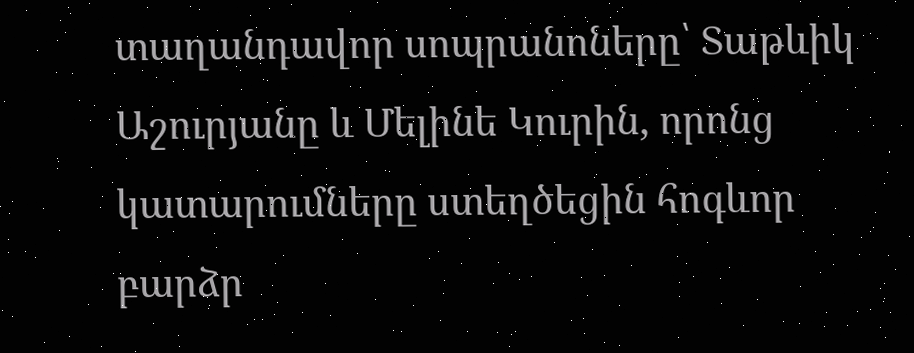տաղանդավոր սոպրանոները՝ Տաթևիկ Աշուրյանը և Մելինե Կուրին, որոնց կատարումները ստեղծեցին հոգևոր բարձր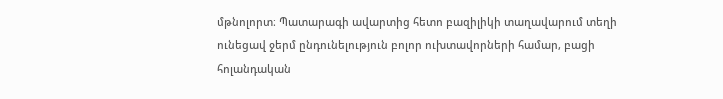մթնոլորտ։ Պատարագի ավարտից հետո բազիլիկի տաղավարում տեղի ունեցավ ջերմ ընդունելություն բոլոր ուխտավորների համար, բացի հոլանդական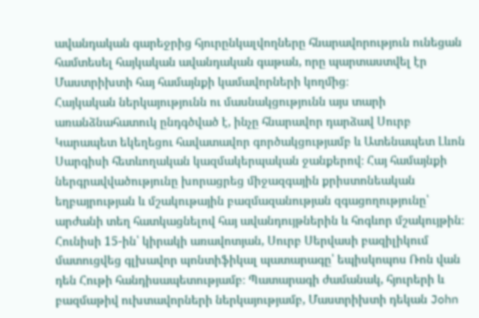ավանդական գարեջրից հյուրընկալվողները հնարավորություն ունեցան համտեսել հայկական ավանդական գաթան, որը պարտաստվել էր Մաստրիխտի հայ համայնքի կամավորների կողմից։
Հայկական ներկայությունն ու մասնակցությունն այս տարի առանձնահատուկ ընդգծված է, ինչը հնարավոր դարձավ Սուրբ Կարապետ եկեղեցու հավատավոր գործակցությամբ և Ատենապետ Լևոն Սարգիսի հետևողական կազմակերպական ջանքերով։ Հայ համայնքի ներգրավվածությունը խորացրեց միջազգային քրիստոնեական եղբայրության և մշակութային բազմազանության զգացողությունը՝ արժանի տեղ հատկացնելով հայ ավանդույթներին և հոգևոր մշակույթին։
Հունիսի 15-ին՝ կիրակի առավոտյան, Սուրբ Սերվասի բազիլիկում մատուցվեց գլխավոր պոնտիֆիկալ պատարագը՝ եպիսկոպոս Ռոն վան դեն Հութի հանդիսապետությամբ։ Պատարագի ժամանակ, հյուրերի և բազմաթիվ ուխտավորների ներկայությամբ, Մաստրիխտի դեկան John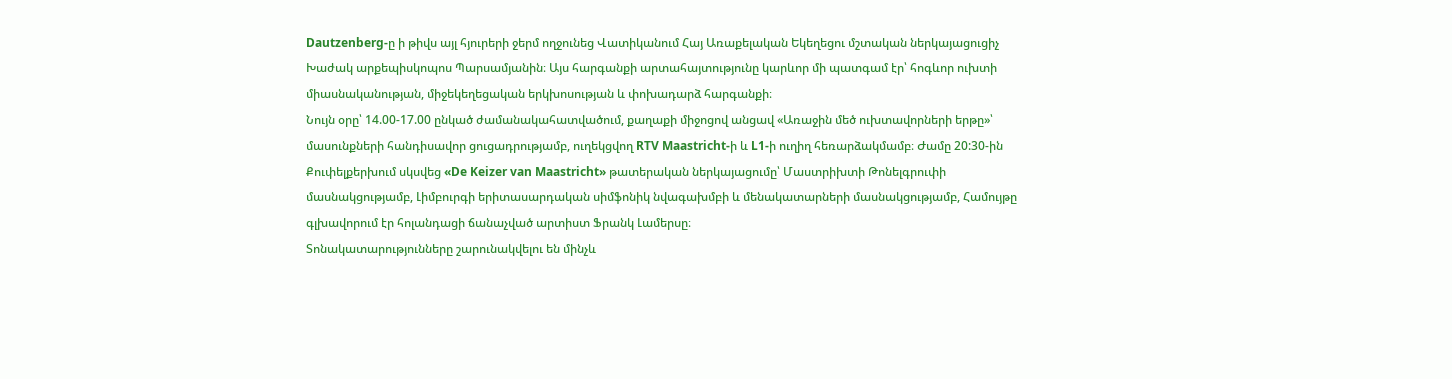Dautzenberg-ը ի թիվս այլ հյուրերի ջերմ ողջունեց Վատիկանում Հայ Առաքելական Եկեղեցու մշտական ներկայացուցիչ Խաժակ արքեպիսկոպոս Պարսամյանին։ Այս հարգանքի արտահայտությունը կարևոր մի պատգամ էր՝ հոգևոր ուխտի միասնականության, միջեկեղեցական երկխոսության և փոխադարձ հարգանքի։
Նույն օրը՝ 14.00-17.00 ընկած ժամանակահատվածում, քաղաքի միջոցով անցավ «Առաջին մեծ ուխտավորների երթը»՝ մասունքների հանդիսավոր ցուցադրությամբ, ուղեկցվող RTV Maastricht-ի և L1-ի ուղիղ հեռարձակմամբ։ Ժամը 20:30-ին Քուփելքերխում սկսվեց «De Keizer van Maastricht» թատերական ներկայացումը՝ Մաստրիխտի Թոնելգրուփի մասնակցությամբ, Լիմբուրգի երիտասարդական սիմֆոնիկ նվագախմբի և մենակատարների մասնակցությամբ, Համույթը գլխավորում էր հոլանդացի ճանաչված արտիստ Ֆրանկ Լամերսը։
Տոնակատարությունները շարունակվելու են մինչև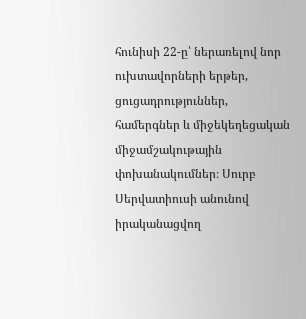հունիսի 22-ը՝ ներառելով նոր ուխտավորների երթեր, ցուցադրություններ, համերգներ և միջեկեղեցական միջամշակութային փոխանակումներ։ Սուրբ Սերվատիուսի անունով իրականացվող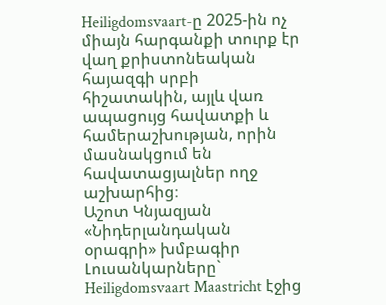Heiligdomsvaart-ը 2025-ին ոչ միայն հարգանքի տուրք էր վաղ քրիստոնեական հայազգի սրբի հիշատակին, այլև վառ ապացույց հավատքի և համերաշխության, որին մասնակցում են հավատացյալներ ողջ աշխարհից։
Աշոտ Կնյազյան
«Նիդերլանդական օրագրի» խմբագիր
Լուսանկարները` Heiligdomsvaart Maastricht էջից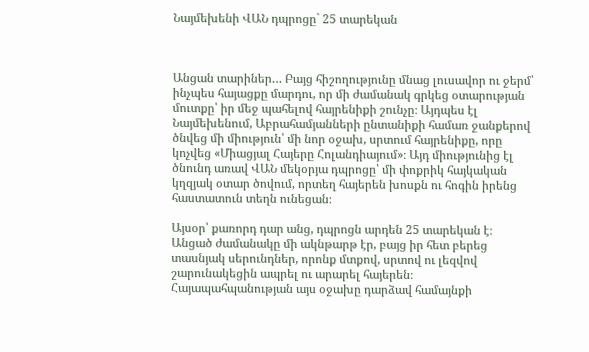Նայմեխենի ՎԱՆ դպրոցը` 25 տարեկան



Անցան տարիներ… Բայց հիշողությունը մնաց լուսավոր ու ջերմ՝ ինչպես հայացքը մարդու, որ մի ժամանակ գրկեց օտարության մուտքը՝ իր մեջ պահելով հայրենիքի շունչը։ Այդպես էլ Նայմեխենում, Աբրահամյանների ընտանիքի համառ ջանքերով ծնվեց մի միություն՝ մի նոր օջախ, սրտում հայրենիքը, որը կոչվեց «Միացյալ Հայերը Հոլանդիայում»։ Այդ միությունից էլ ծնունդ առավ ՎԱՆ մեկօրյա դպրոցը՝ մի փոքրիկ հայկական կղզյակ օտար ծովում, որտեղ հայերեն խոսքն ու հոգին իրենց հաստատուն տեղն ունեցան։

Այսօր՝ քառորդ դար անց, դպրոցն արդեն 25 տարեկան է։ Անցած ժամանակը մի ակնթարթ էր, բայց իր հետ բերեց տասնյակ սերունդներ, որոնք մտքով, սրտով ու լեզվով շարունակեցին ապրել ու արարել հայերեն։ Հայապահպանության այս օջախը դարձավ համայնքի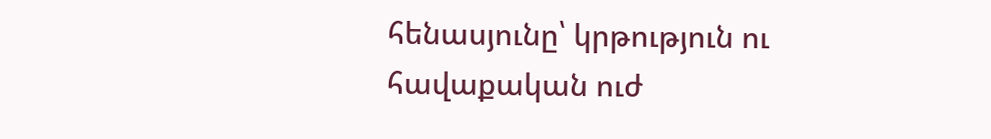հենասյունը՝ կրթություն ու հավաքական ուժ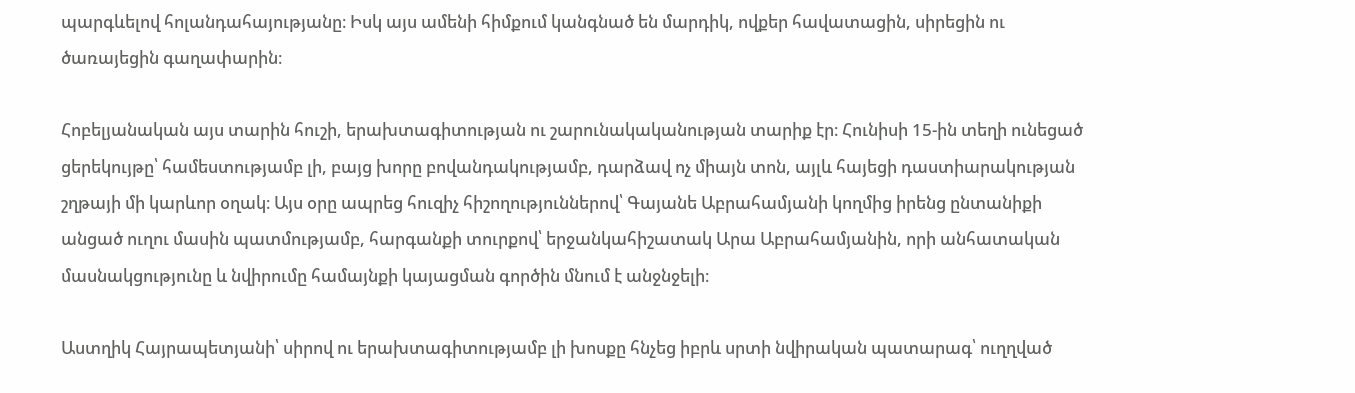պարգևելով հոլանդահայությանը։ Իսկ այս ամենի հիմքում կանգնած են մարդիկ, ովքեր հավատացին, սիրեցին ու ծառայեցին գաղափարին։

Հոբելյանական այս տարին հուշի, երախտագիտության ու շարունակականության տարիք էր։ Հունիսի 15-ին տեղի ունեցած ցերեկույթը՝ համեստությամբ լի, բայց խորը բովանդակությամբ, դարձավ ոչ միայն տոն, այլև հայեցի դաստիարակության շղթայի մի կարևոր օղակ։ Այս օրը ապրեց հուզիչ հիշողություններով՝ Գայանե Աբրահամյանի կողմից իրենց ընտանիքի անցած ուղու մասին պատմությամբ, հարգանքի տուրքով՝ երջանկահիշատակ Արա Աբրահամյանին, որի անհատական մասնակցությունը և նվիրումը համայնքի կայացման գործին մնում է անջնջելի։

Աստղիկ Հայրապետյանի՝ սիրով ու երախտագիտությամբ լի խոսքը հնչեց իբրև սրտի նվիրական պատարագ՝ ուղղված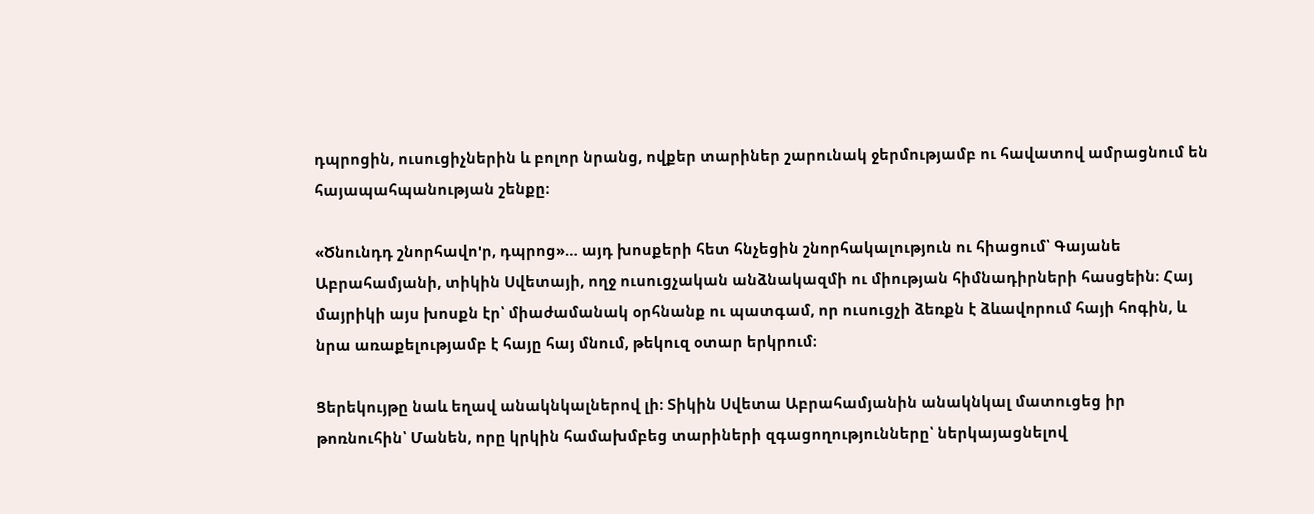դպրոցին, ուսուցիչներին և բոլոր նրանց, ովքեր տարիներ շարունակ ջերմությամբ ու հավատով ամրացնում են հայապահպանության շենքը։

«Ծնունդդ շնորհավո'ր, դպրոց»… այդ խոսքերի հետ հնչեցին շնորհակալություն ու հիացում՝ Գայանե Աբրահամյանի, տիկին Սվետայի, ողջ ուսուցչական անձնակազմի ու միության հիմնադիրների հասցեին։ Հայ մայրիկի այս խոսքն էր՝ միաժամանակ օրհնանք ու պատգամ, որ ուսուցչի ձեռքն է ձևավորում հայի հոգին, և նրա առաքելությամբ է հայը հայ մնում, թեկուզ օտար երկրում։

Ցերեկույթը նաև եղավ անակնկալներով լի։ Տիկին Սվետա Աբրահամյանին անակնկալ մատուցեց իր թոռնուհին՝ Մանեն, որը կրկին համախմբեց տարիների զգացողությունները՝ ներկայացնելով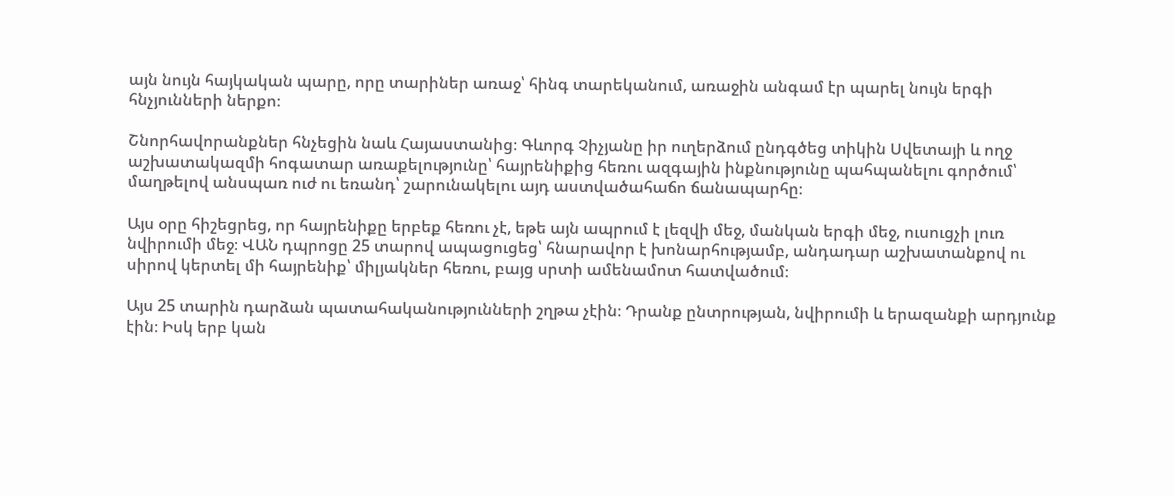այն նույն հայկական պարը, որը տարիներ առաջ՝ հինգ տարեկանում, առաջին անգամ էր պարել նույն երգի հնչյունների ներքո։

Շնորհավորանքներ հնչեցին նաև Հայաստանից։ Գևորգ Չիչյանը իր ուղերձում ընդգծեց տիկին Սվետայի և ողջ աշխատակազմի հոգատար առաքելությունը՝ հայրենիքից հեռու ազգային ինքնությունը պահպանելու գործում՝ մաղթելով անսպառ ուժ ու եռանդ՝ շարունակելու այդ աստվածահաճո ճանապարհը։

Այս օրը հիշեցրեց, որ հայրենիքը երբեք հեռու չէ, եթե այն ապրում է լեզվի մեջ, մանկան երգի մեջ, ուսուցչի լուռ նվիրումի մեջ։ ՎԱՆ դպրոցը 25 տարով ապացուցեց՝ հնարավոր է խոնարհությամբ, անդադար աշխատանքով ու սիրով կերտել մի հայրենիք՝ միլյակներ հեռու, բայց սրտի ամենամոտ հատվածում։

Այս 25 տարին դարձան պատահականությունների շղթա չէին։ Դրանք ընտրության, նվիրումի և երազանքի արդյունք էին։ Իսկ երբ կան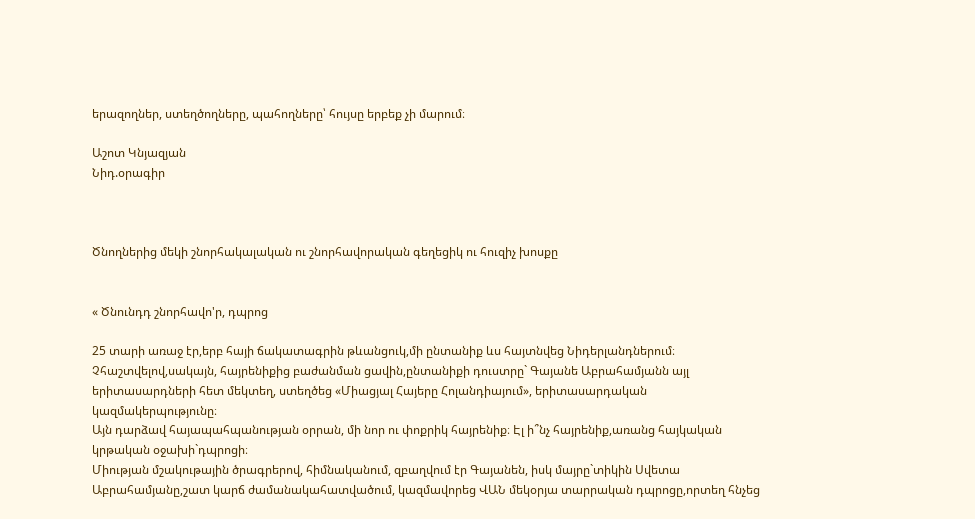երազողներ, ստեղծողները, պահողները՝ հույսը երբեք չի մարում։

Աշոտ Կնյազյան
Նիդ.օրագիր



Ծնողներից մեկի շնորհակալական ու շնորհավորական գեղեցիկ ու հուզիչ խոսքը


« Ծնունդդ շնորհավո'ր, դպրոց

25 տարի առաջ էր,երբ հայի ճակատագրին թևանցուկ,մի ընտանիք ևս հայտնվեց Նիդերլանդներում։ Չհաշտվելով,սակայն, հայրենիքից բաժանման ցավին,ընտանիքի դուստրը` Գայանե Աբրահամյանն այլ երիտասարդների հետ մեկտեղ, ստեղծեց «Միացյալ Հայերը Հոլանդիայում», երիտասարդական կազմակերպությունը։
Այն դարձավ հայապահպանության օրրան, մի նոր ու փոքրիկ հայրենիք։ Էլ ի՞նչ հայրենիք,առանց հայկական կրթական օջախի`դպրոցի։
Միության մշակութային ծրագրերով, հիմնականում, զբաղվում էր Գայանեն, իսկ մայրը`տիկին Սվետա Աբրահամյանը,շատ կարճ ժամանակահատվածում, կազմավորեց ՎԱՆ մեկօրյա տարրական դպրոցը,որտեղ հնչեց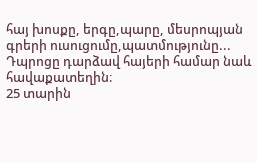հայ խոսքը, երգը,պարը, մեսրոպյան գրերի ուսուցումը,պատմությունը...
Դպրոցը դարձավ հայերի համար նաև հավաքատեղին։
25 տարին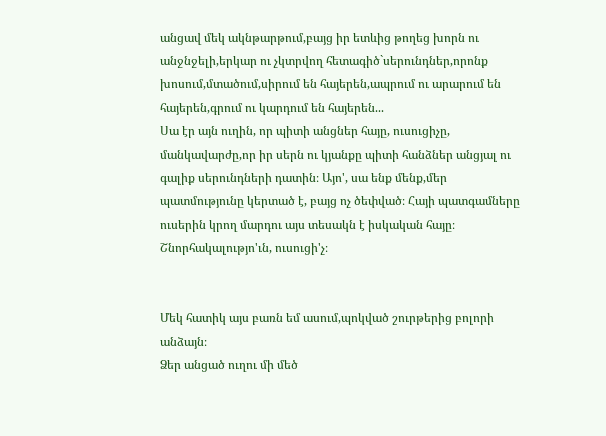անցավ մեկ ակնթարթում,բայց իր ետևից թողեց խորն ու անջնջելի,երկար ու չկտրվող հետագիծ`սերունդներ,որոնք խոսում,մտածում,սիրում են հայերեն,ապրում ու արարում են հայերեն,գրում ու կարդում են հայերեն...
Սա էր այն ուղին, որ պիտի անցներ հայը, ուսուցիչը, մանկավարժը,որ իր սերն ու կյանքը պիտի հանձներ անցյալ ու գալիք սերունդների դատին։ Այո', սա ենք մենք,մեր պատմությունը կերտած է, բայց ոչ ծեփված։ Հայի պատգամները ուսերին կրող մարդու այս տեսակն է իսկական հայը։ Շնորհակալությո'ւն, ուսուցի'չ։


Մեկ հատիկ այս բառն եմ ասում,պոկված շուրթերից բոլորի անձայն։
Ձեր անցած ուղու մի մեծ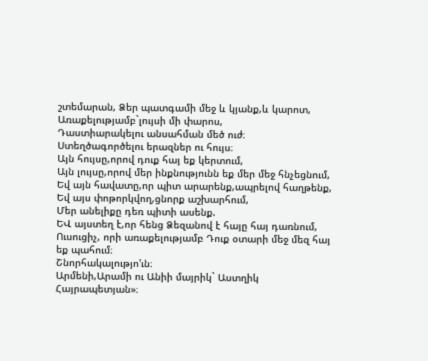շտեմարան, Ձեր պատգամի մեջ և կյանք,և կարոտ,
Առաքելությամբ`լույսի մի փարոս,
Դաստիարակելու անսահման մեծ ուժ։
Ստեղծագործելու երազներ ու հույս։
Այն հույսը,որով դուք հայ եք կերտում,
Այն լույսը,որով մեր ինքնությունն եք մեր մեջ հնչեցնում,
Եվ այն հավատը,որ պիտ արարենք,ապրելով հաղթենք,
Եվ այս փոթորկվող,ցնորք աշխարհում,
Մեր անելիքը դեռ պիտի ասենք.
ԵՎ այստեղ է,որ հենց Ձեզանով է հայը հայ դառնում,
Ուսուցիչ, որի առաքելությամբ Դուք օտարի մեջ մեզ հայ եք պահում։
Շնորհակալությո'ւն։
Արմենի,Արամի ու Անիի մայրիկ` Աստղիկ Հայրապետյան»։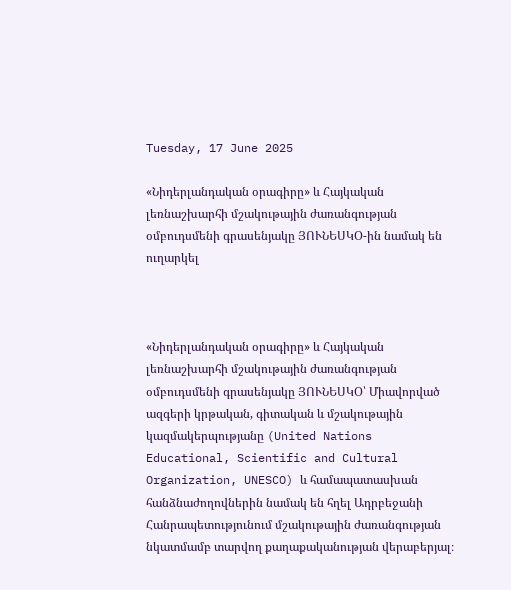Tuesday, 17 June 2025

«Նիդերլանդական օրագիրը» և Հայկական լեռնաշխարհի մշակութային ժառանգության օմբուդսմենի գրասենյակը ՅՈՒՆԵՍԿՕ-ին նամակ են ուղարկել



«Նիդերլանդական օրագիրը» և Հայկական լեռնաշխարհի մշակութային ժառանգության օմբուդսմենի գրասենյակը ՅՈՒՆԵՍԿՕ՝ Միավորված ազգերի կրթական, գիտական և մշակութային կազմակերպությանը (United Nations Educational, Scientific and Cultural Organization, UNESCO) և համապատասխան հանձնաժողովներին նամակ են հղել Ադրբեջանի Հանրապետությունում մշակութային ժառանգության նկատմամբ տարվող քաղաքականության վերաբերյալ։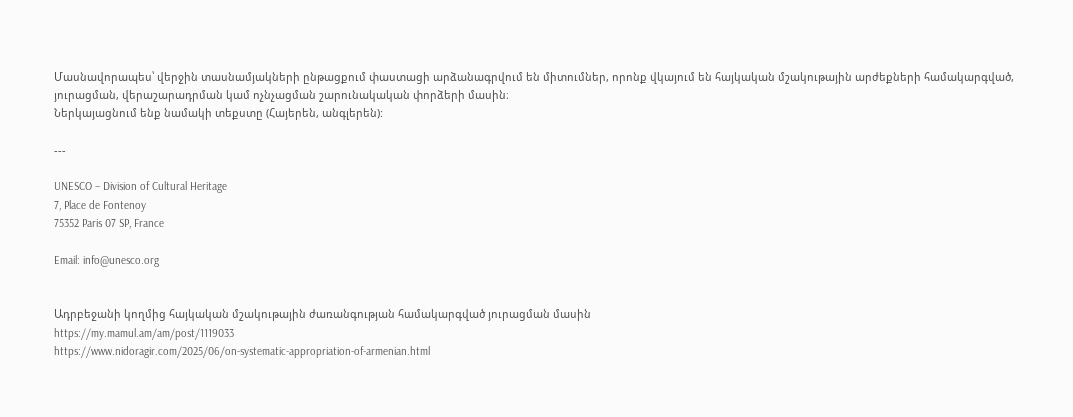Մասնավորապես՝ վերջին տասնամյակների ընթացքում փաստացի արձանագրվում են միտումներ, որոնք վկայում են հայկական մշակութային արժեքների համակարգված, յուրացման, վերաշարադրման կամ ոչնչացման շարունակական փորձերի մասին։
Ներկայացնում ենք նամակի տեքստը (Հայերեն, անգլերեն):

---

UNESCO – Division of Cultural Heritage
7, Place de Fontenoy
75352 Paris 07 SP, France

Email: info@unesco.org


Ադրբեջանի կողմից հայկական մշակութային ժառանգության համակարգված յուրացման մասին
https://my.mamul.am/am/post/1119033
https://www.nidoragir.com/2025/06/on-systematic-appropriation-of-armenian.html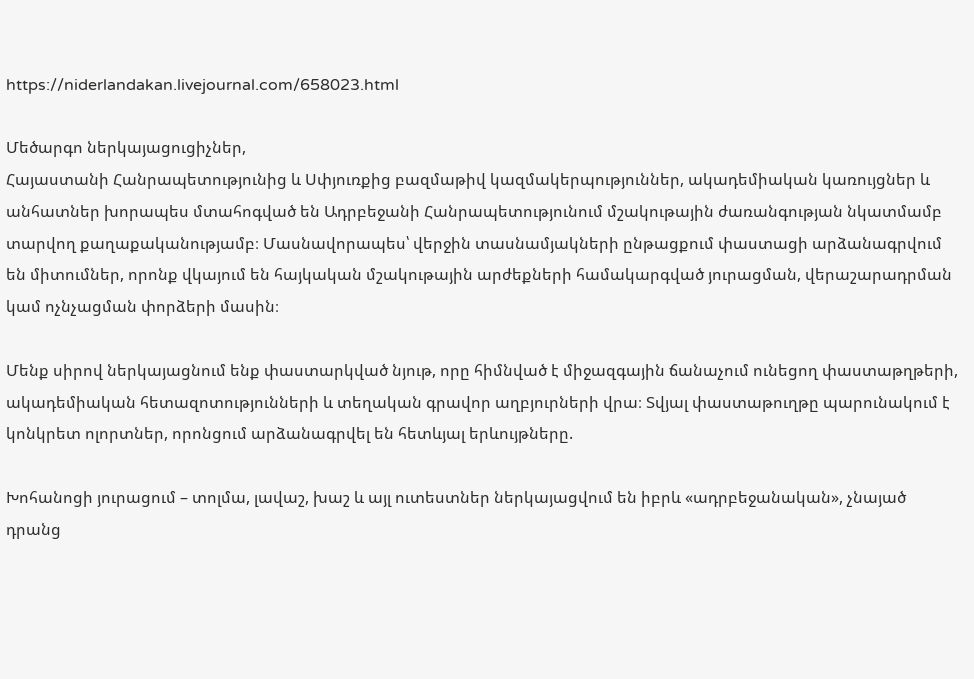https://niderlandakan.livejournal.com/658023.html

Մեծարգո ներկայացուցիչներ,
Հայաստանի Հանրապետությունից և Սփյուռքից բազմաթիվ կազմակերպություններ, ակադեմիական կառույցներ և անհատներ խորապես մտահոգված են Ադրբեջանի Հանրապետությունում մշակութային ժառանգության նկատմամբ տարվող քաղաքականությամբ։ Մասնավորապես՝ վերջին տասնամյակների ընթացքում փաստացի արձանագրվում են միտումներ, որոնք վկայում են հայկական մշակութային արժեքների համակարգված յուրացման, վերաշարադրման կամ ոչնչացման փորձերի մասին։

Մենք սիրով ներկայացնում ենք փաստարկված նյութ, որը հիմնված է միջազգային ճանաչում ունեցող փաստաթղթերի, ակադեմիական հետազոտությունների և տեղական գրավոր աղբյուրների վրա։ Տվյալ փաստաթուղթը պարունակում է կոնկրետ ոլորտներ, որոնցում արձանագրվել են հետևյալ երևույթները.

Խոհանոցի յուրացում – տոլմա, լավաշ, խաշ և այլ ուտեստներ ներկայացվում են իբրև «ադրբեջանական», չնայած դրանց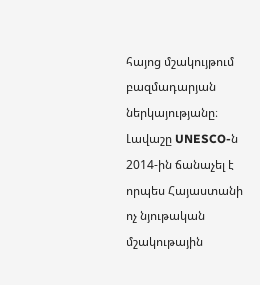հայոց մշակույթում բազմադարյան ներկայությանը։ Լավաշը UNESCO-ն 2014-ին ճանաչել է որպես Հայաստանի ոչ նյութական մշակութային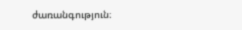ժառանգություն։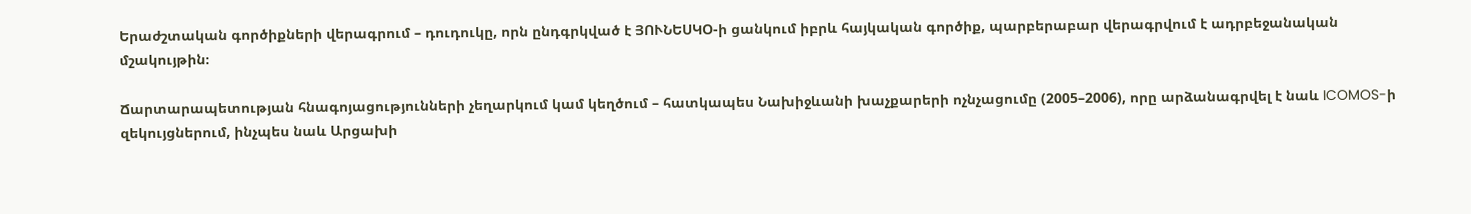Երաժշտական գործիքների վերագրում – դուդուկը, որն ընդգրկված է ՅՈՒՆԵՍԿՕ-ի ցանկում իբրև հայկական գործիք, պարբերաբար վերագրվում է ադրբեջանական մշակույթին։

Ճարտարապետության հնագոյացությունների չեղարկում կամ կեղծում – հատկապես Նախիջևանի խաչքարերի ոչնչացումը (2005–2006), որը արձանագրվել է նաև ICOMOS-ի զեկույցներում, ինչպես նաև Արցախի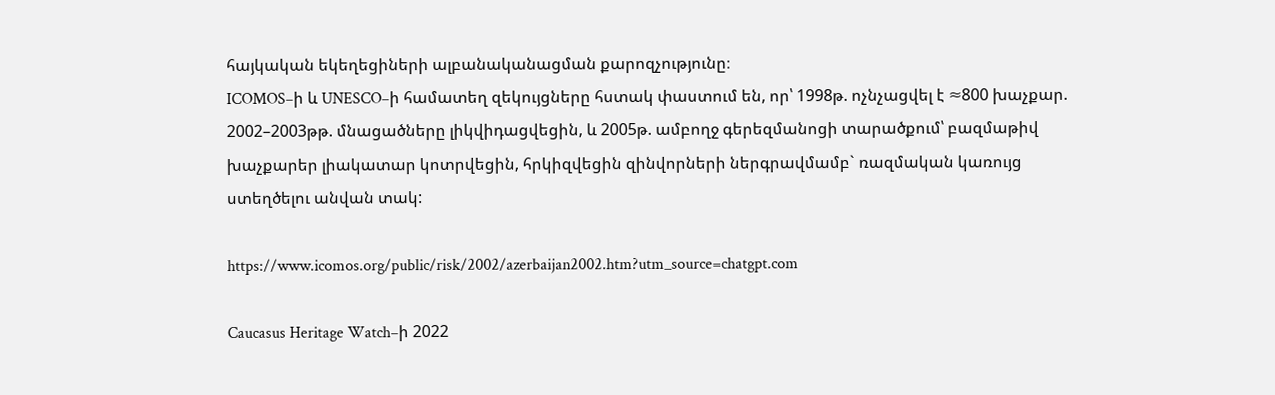հայկական եկեղեցիների ալբանականացման քարոզչությունը։
ICOMOS–ի և UNESCO–ի համատեղ զեկույցները հստակ փաստում են, որ՝ 1998թ. ոչնչացվել է ≈800 խաչքար.
2002–2003թթ. մնացածները լիկվիդացվեցին, և 2005թ. ամբողջ գերեզմանոցի տարածքում՝ բազմաթիվ խաչքարեր լիակատար կոտրվեցին, հրկիզվեցին զինվորների ներգրավմամբ` ռազմական կառույց ստեղծելու անվան տակ:

https://www.icomos.org/public/risk/2002/azerbaijan2002.htm?utm_source=chatgpt.com

Caucasus Heritage Watch–ի 2022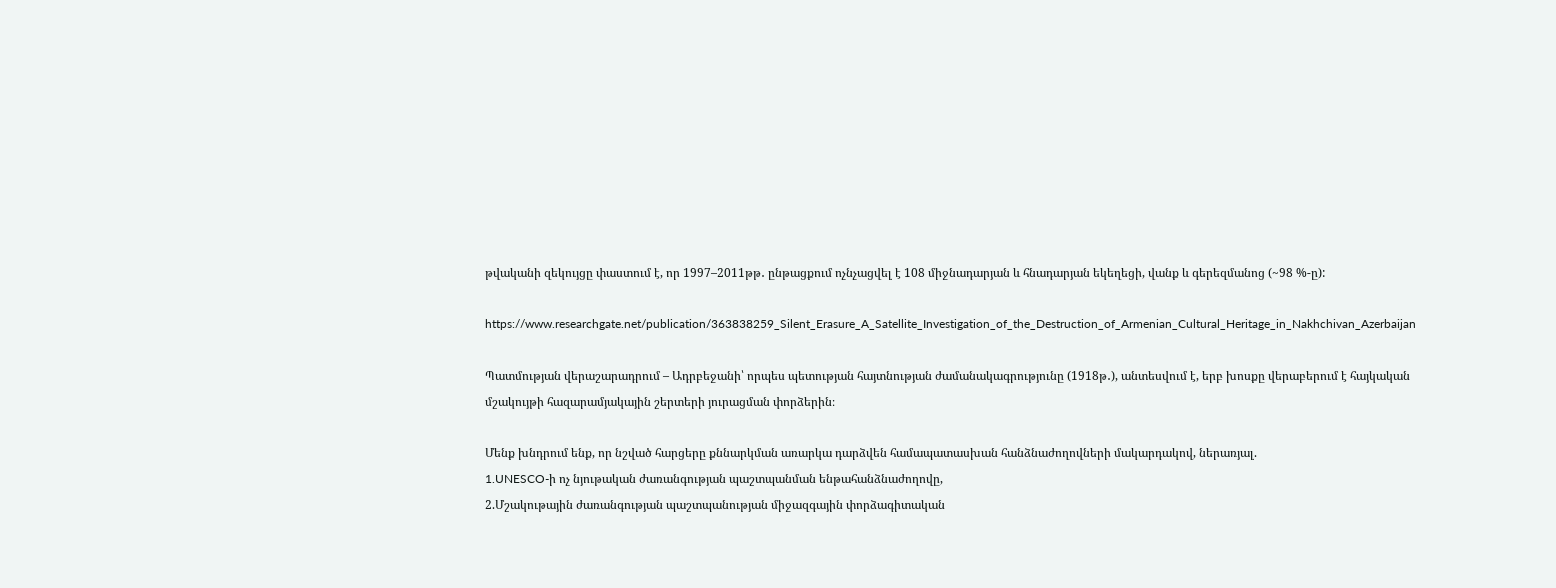թվականի զեկույցը փաստում է, որ 1997–2011թթ․ ընթացքում ոչնչացվել է 108 միջնադարյան և հնադարյան եկեղեցի, վանք և գերեզմանոց (~98 %-ը):

https://www.researchgate.net/publication/363838259_Silent_Erasure_A_Satellite_Investigation_of_the_Destruction_of_Armenian_Cultural_Heritage_in_Nakhchivan_Azerbaijan

Պատմության վերաշարադրում – Ադրբեջանի՝ որպես պետության հայտնության ժամանակագրությունը (1918թ․), անտեսվում է, երբ խոսքը վերաբերում է հայկական մշակույթի հազարամյակային շերտերի յուրացման փորձերին։

Մենք խնդրում ենք, որ նշված հարցերը քննարկման առարկա դարձվեն համապատասխան հանձնաժողովների մակարդակով, ներառյալ.
1.UNESCO-ի ոչ նյութական ժառանգության պաշտպանման ենթահանձնաժողովը,
2.Մշակութային ժառանգության պաշտպանության միջազգային փորձագիտական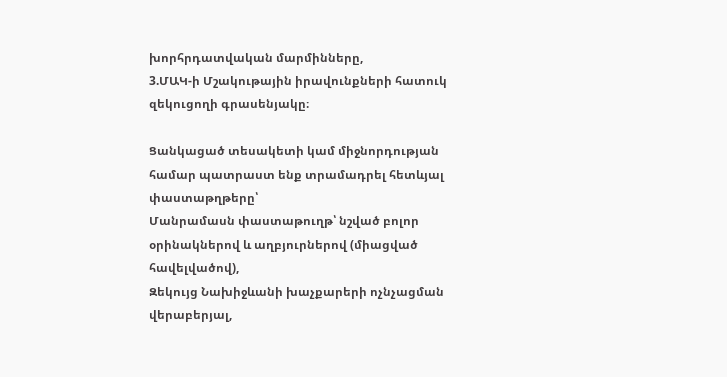խորհրդատվական մարմինները,
3.ՄԱԿ-ի Մշակութային իրավունքների հատուկ զեկուցողի գրասենյակը։

Ցանկացած տեսակետի կամ միջնորդության համար պատրաստ ենք տրամադրել հետևյալ փաստաթղթերը՝
Մանրամասն փաստաթուղթ՝ նշված բոլոր օրինակներով և աղբյուրներով (միացված հավելվածով),
Զեկույց Նախիջևանի խաչքարերի ոչնչացման վերաբերյալ,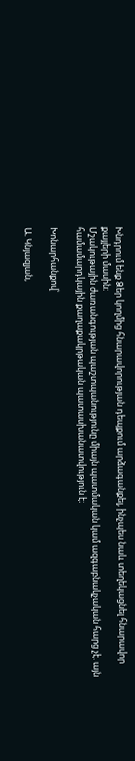Խնդրում ենք Ձեր կողմից հնարավորության դեպքում արձագանքել, ինչպես նաև տեղեկացնել հնարավոր քայլերի մասին։
Մշակութային ժառանգության պաշտպանությունը միայն պատմական կամ ազգաբնակչական հարց չէ. այն համամարդկային քաղաքակրթական պատասխանատվություն է։

Խոնարհանքով՝

Ա. Կնյազյան,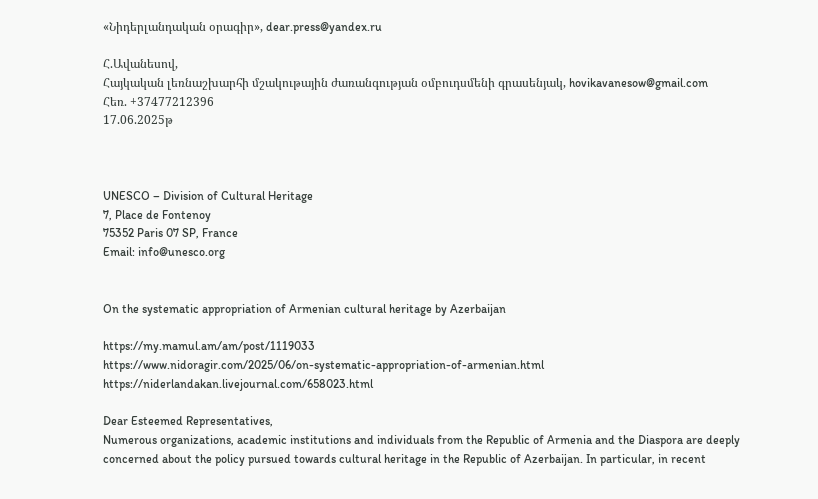«Նիդերլանդական օրագիր», dear.press@yandex.ru

Հ.Ավանեսով,
Հայկական լեռնաշխարհի մշակութային ժառանգության օմբուդսմենի գրասենյակ, hovikavanesow@gmail.com
Հեռ. +37477212396
17.06.2025թ



UNESCO – Division of Cultural Heritage
7, Place de Fontenoy
75352 Paris 07 SP, France
Email: info@unesco.org


On the systematic appropriation of Armenian cultural heritage by Azerbaijan

https://my.mamul.am/am/post/1119033
https://www.nidoragir.com/2025/06/on-systematic-appropriation-of-armenian.html
https://niderlandakan.livejournal.com/658023.html

Dear Esteemed Representatives,
Numerous organizations, academic institutions and individuals from the Republic of Armenia and the Diaspora are deeply concerned about the policy pursued towards cultural heritage in the Republic of Azerbaijan. In particular, in recent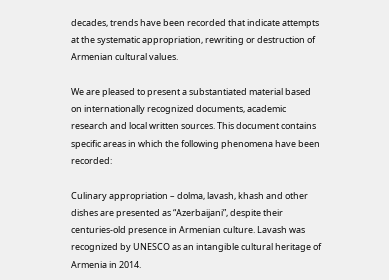decades, trends have been recorded that indicate attempts at the systematic appropriation, rewriting or destruction of Armenian cultural values.

We are pleased to present a substantiated material based on internationally recognized documents, academic research and local written sources. This document contains specific areas in which the following phenomena have been recorded:

Culinary appropriation – dolma, lavash, khash and other dishes are presented as “Azerbaijani”, despite their centuries-old presence in Armenian culture. Lavash was recognized by UNESCO as an intangible cultural heritage of Armenia in 2014.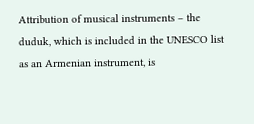Attribution of musical instruments – the duduk, which is included in the UNESCO list as an Armenian instrument, is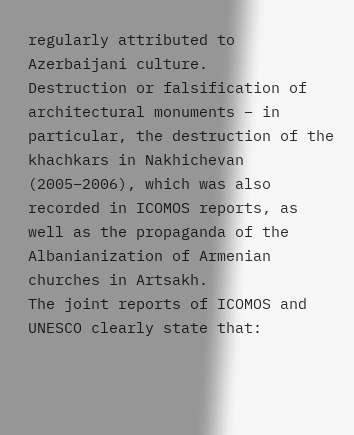regularly attributed to Azerbaijani culture.
Destruction or falsification of architectural monuments – in particular, the destruction of the khachkars in Nakhichevan (2005–2006), which was also recorded in ICOMOS reports, as well as the propaganda of the Albanianization of Armenian churches in Artsakh.
The joint reports of ICOMOS and UNESCO clearly state that: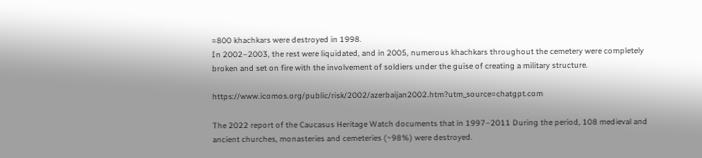≈800 khachkars were destroyed in 1998.
In 2002–2003, the rest were liquidated, and in 2005, numerous khachkars throughout the cemetery were completely broken and set on fire with the involvement of soldiers under the guise of creating a military structure.

https://www.icomos.org/public/risk/2002/azerbaijan2002.htm?utm_source=chatgpt.com

The 2022 report of the Caucasus Heritage Watch documents that in 1997–2011 During the period, 108 medieval and ancient churches, monasteries and cemeteries (~98%) were destroyed.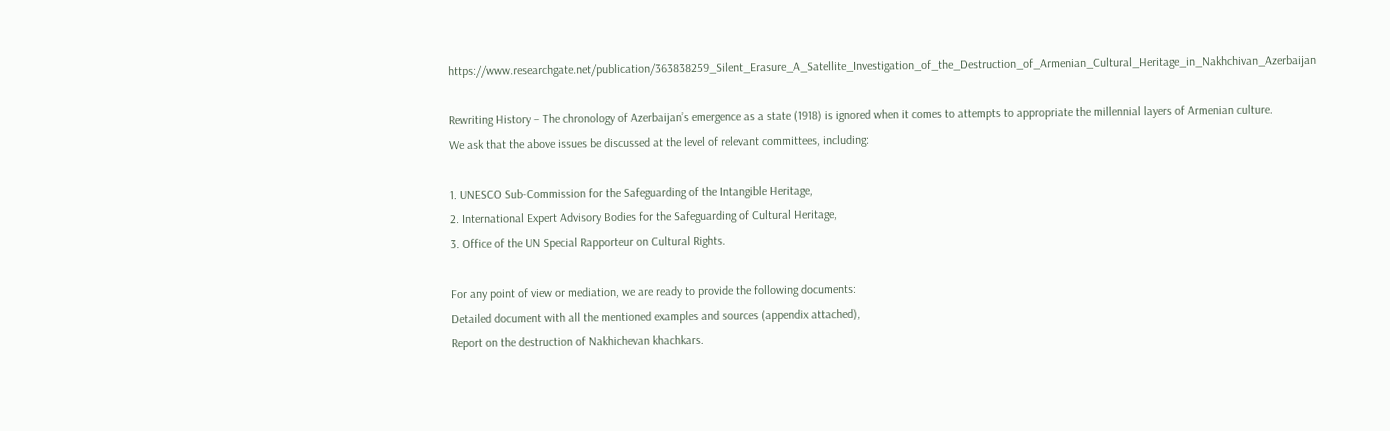https://www.researchgate.net/publication/363838259_Silent_Erasure_A_Satellite_Investigation_of_the_Destruction_of_Armenian_Cultural_Heritage_in_Nakhchivan_Azerbaijan

Rewriting History – The chronology of Azerbaijan’s emergence as a state (1918) is ignored when it comes to attempts to appropriate the millennial layers of Armenian culture.
We ask that the above issues be discussed at the level of relevant committees, including:

1. UNESCO Sub-Commission for the Safeguarding of the Intangible Heritage,
2. International Expert Advisory Bodies for the Safeguarding of Cultural Heritage,
3. Office of the UN Special Rapporteur on Cultural Rights.

For any point of view or mediation, we are ready to provide the following documents:
Detailed document with all the mentioned examples and sources (appendix attached),
Report on the destruction of Nakhichevan khachkars.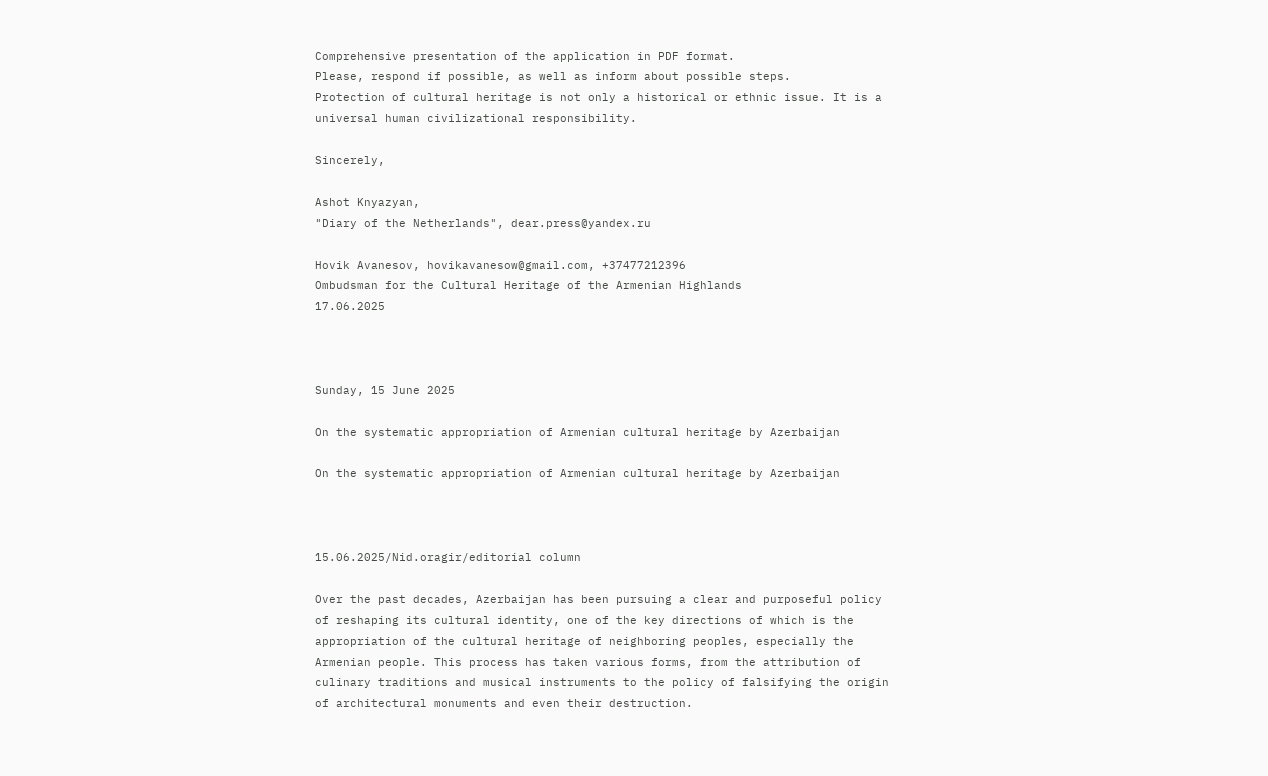Comprehensive presentation of the application in PDF format.
Please, respond if possible, as well as inform about possible steps.
Protection of cultural heritage is not only a historical or ethnic issue. It is a universal human civilizational responsibility.

Sincerely,

Ashot Knyazyan,
"Diary of the Netherlands", dear.press@yandex.ru

Hovik Avanesov, hovikavanesow@gmail.com, +37477212396
Ombudsman for the Cultural Heritage of the Armenian Highlands
17.06.2025



Sunday, 15 June 2025

On the systematic appropriation of Armenian cultural heritage by Azerbaijan

On the systematic appropriation of Armenian cultural heritage by Azerbaijan



15.06.2025/Nid.oragir/editorial column

Over the past decades, Azerbaijan has been pursuing a clear and purposeful policy of reshaping its cultural identity, one of the key directions of which is the appropriation of the cultural heritage of neighboring peoples, especially the Armenian people. This process has taken various forms, from the attribution of culinary traditions and musical instruments to the policy of falsifying the origin of architectural monuments and even their destruction.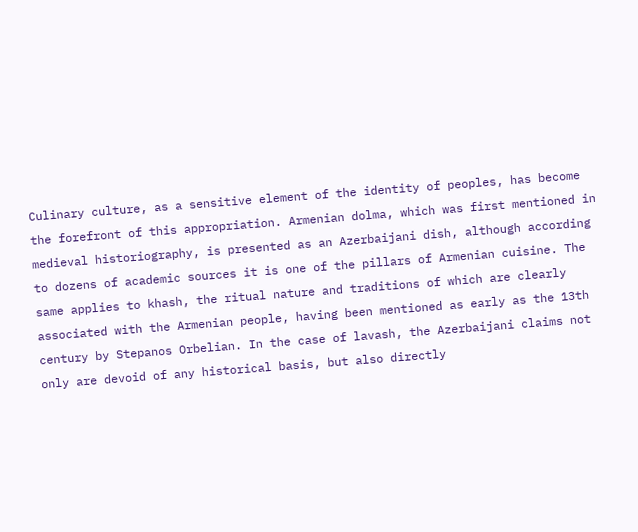Culinary culture, as a sensitive element of the identity of peoples, has become the forefront of this appropriation. Armenian dolma, which was first mentioned in medieval historiography, is presented as an Azerbaijani dish, although according to dozens of academic sources it is one of the pillars of Armenian cuisine. The same applies to khash, the ritual nature and traditions of which are clearly associated with the Armenian people, having been mentioned as early as the 13th century by Stepanos Orbelian. In the case of lavash, the Azerbaijani claims not only are devoid of any historical basis, but also directly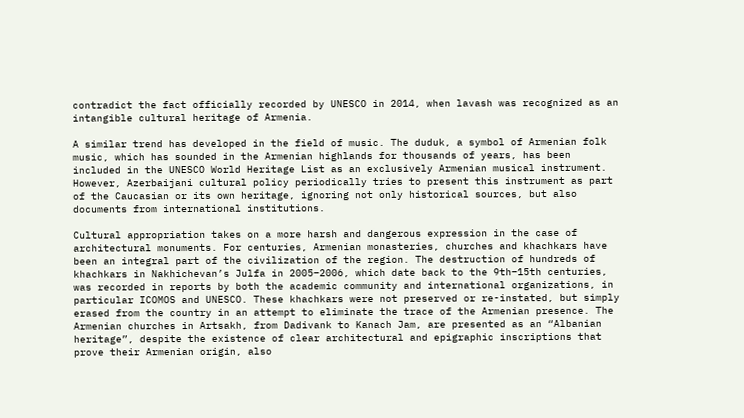contradict the fact officially recorded by UNESCO in 2014, when lavash was recognized as an intangible cultural heritage of Armenia.

A similar trend has developed in the field of music. The duduk, a symbol of Armenian folk music, which has sounded in the Armenian highlands for thousands of years, has been included in the UNESCO World Heritage List as an exclusively Armenian musical instrument. However, Azerbaijani cultural policy periodically tries to present this instrument as part of the Caucasian or its own heritage, ignoring not only historical sources, but also documents from international institutions.

Cultural appropriation takes on a more harsh and dangerous expression in the case of architectural monuments. For centuries, Armenian monasteries, churches and khachkars have been an integral part of the civilization of the region. The destruction of hundreds of khachkars in Nakhichevan’s Julfa in 2005–2006, which date back to the 9th–15th centuries, was recorded in reports by both the academic community and international organizations, in particular ICOMOS and UNESCO. These khachkars were not preserved or re-instated, but simply erased from the country in an attempt to eliminate the trace of the Armenian presence. The Armenian churches in Artsakh, from Dadivank to Kanach Jam, are presented as an “Albanian heritage”, despite the existence of clear architectural and epigraphic inscriptions that prove their Armenian origin, also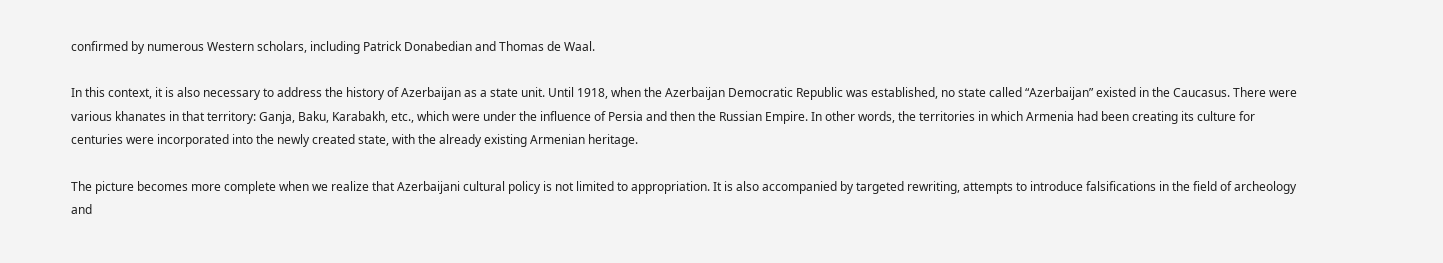confirmed by numerous Western scholars, including Patrick Donabedian and Thomas de Waal.

In this context, it is also necessary to address the history of Azerbaijan as a state unit. Until 1918, when the Azerbaijan Democratic Republic was established, no state called “Azerbaijan” existed in the Caucasus. There were various khanates in that territory: Ganja, Baku, Karabakh, etc., which were under the influence of Persia and then the Russian Empire. In other words, the territories in which Armenia had been creating its culture for centuries were incorporated into the newly created state, with the already existing Armenian heritage.

The picture becomes more complete when we realize that Azerbaijani cultural policy is not limited to appropriation. It is also accompanied by targeted rewriting, attempts to introduce falsifications in the field of archeology and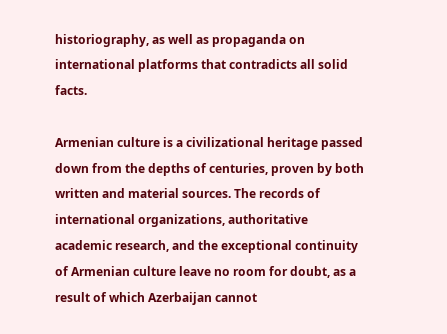historiography, as well as propaganda on international platforms that contradicts all solid facts.

Armenian culture is a civilizational heritage passed down from the depths of centuries, proven by both written and material sources. The records of international organizations, authoritative academic research, and the exceptional continuity of Armenian culture leave no room for doubt, as a result of which Azerbaijan cannot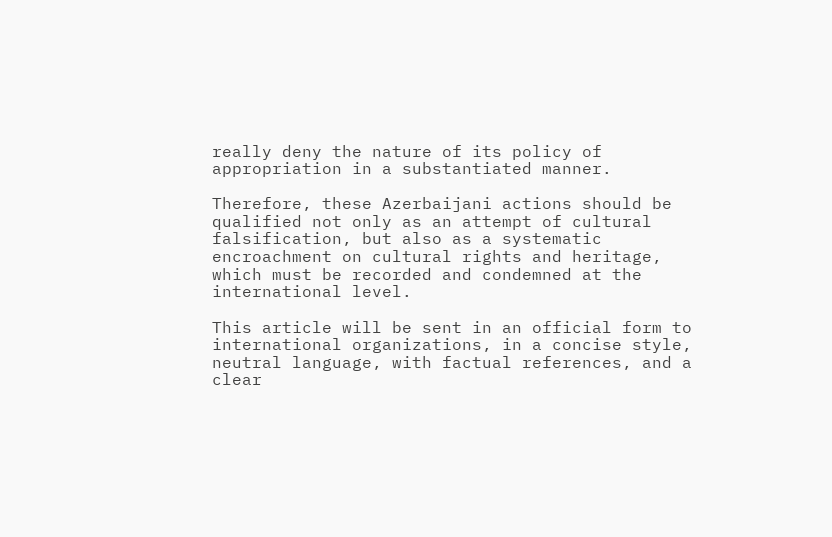really deny the nature of its policy of appropriation in a substantiated manner.

Therefore, these Azerbaijani actions should be qualified not only as an attempt of cultural falsification, but also as a systematic encroachment on cultural rights and heritage, which must be recorded and condemned at the international level.

This article will be sent in an official form to international organizations, in a concise style, neutral language, with factual references, and a clear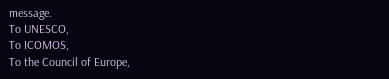message.
To UNESCO,
To ICOMOS,
To the Council of Europe,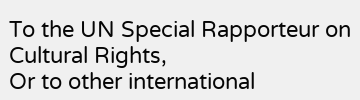To the UN Special Rapporteur on Cultural Rights,
Or to other international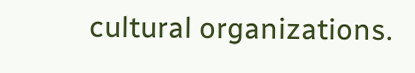cultural organizations.